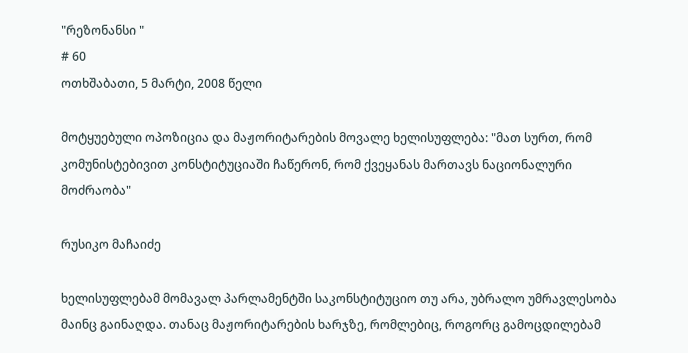"რეზონანსი "
# 60
ოთხშაბათი, 5 მარტი, 2008 წელი

მოტყუებული ოპოზიცია და მაჟორიტარების მოვალე ხელისუფლება: "მათ სურთ, რომ კომუნისტებივით კონსტიტუციაში ჩაწერონ, რომ ქვეყანას მართავს ნაციონალური მოძრაობა"

რუსიკო მაჩაიძე

ხელისუფლებამ მომავალ პარლამენტში საკონსტიტუციო თუ არა, უბრალო უმრავლესობა მაინც გაინაღდა. თანაც მაჟორიტარების ხარჯზე, რომლებიც, როგორც გამოცდილებამ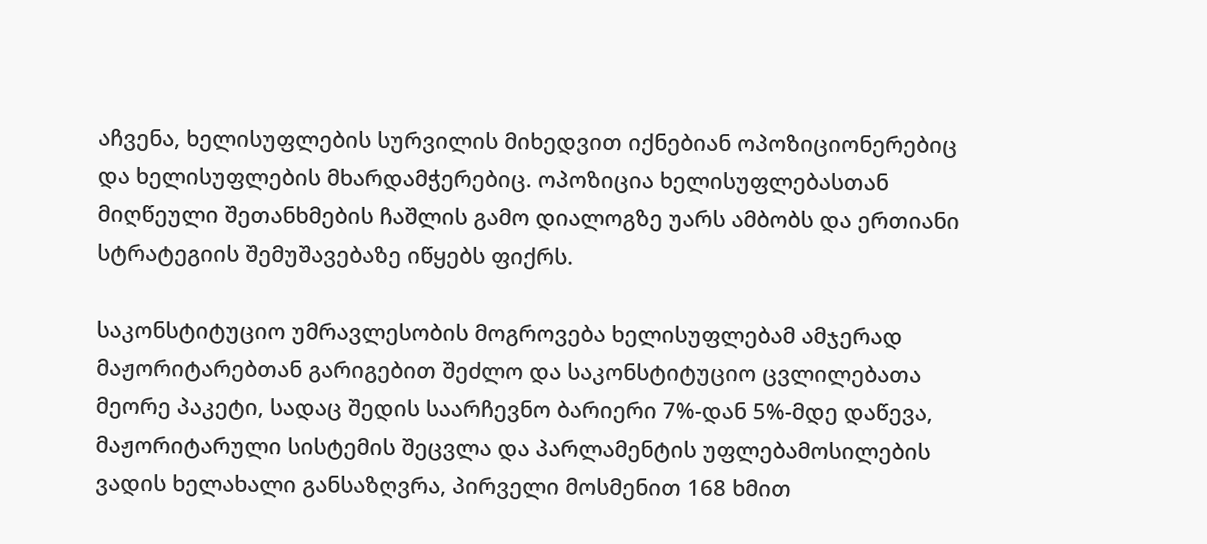აჩვენა, ხელისუფლების სურვილის მიხედვით იქნებიან ოპოზიციონერებიც და ხელისუფლების მხარდამჭერებიც. ოპოზიცია ხელისუფლებასთან მიღწეული შეთანხმების ჩაშლის გამო დიალოგზე უარს ამბობს და ერთიანი სტრატეგიის შემუშავებაზე იწყებს ფიქრს.

საკონსტიტუციო უმრავლესობის მოგროვება ხელისუფლებამ ამჯერად მაჟორიტარებთან გარიგებით შეძლო და საკონსტიტუციო ცვლილებათა მეორე პაკეტი, სადაც შედის საარჩევნო ბარიერი 7%-დან 5%-მდე დაწევა, მაჟორიტარული სისტემის შეცვლა და პარლამენტის უფლებამოსილების ვადის ხელახალი განსაზღვრა, პირველი მოსმენით 168 ხმით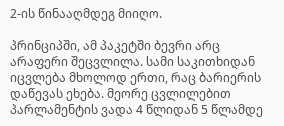2-ის წინააღმდეგ მიიღო.

პრინციპში, ამ პაკეტში ბევრი არც არაფერი შეცვლილა. სამი საკითხიდან იცვლება მხოლოდ ერთი, რაც ბარიერის დაწევას ეხება. მეორე ცვლილებით პარლამენტის ვადა 4 წლიდან 5 წლამდე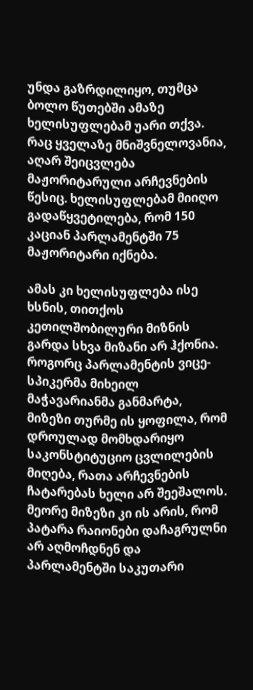უნდა გაზრდილიყო, თუმცა ბოლო წუთებში ამაზე ხელისუფლებამ უარი თქვა. რაც ყველაზე მნიშვნელოვანია, აღარ შეიცვლება მაჟორიტარული არჩევნების წესიც. ხელისუფლებამ მიიღო გადაწყვეტილება, რომ 150 კაციან პარლამენტში 75 მაჟორიტარი იქნება.

ამას კი ხელისუფლება ისე ხსნის, თითქოს კეთილშობილური მიზნის გარდა სხვა მიზანი არ ჰქონია. როგორც პარლამენტის ვიცე-სპიკერმა მიხეილ მაჭავარიანმა განმარტა, მიზეზი თურმე ის ყოფილა, რომ დროულად მომხდარიყო საკონსტიტუციო ცვლილების მიღება, რათა არჩევნების ჩატარებას ხელი არ შეეშალოს. მეორე მიზეზი კი ის არის, რომ პატარა რაიონები დაჩაგრულნი არ აღმოჩდნენ და პარლამენტში საკუთარი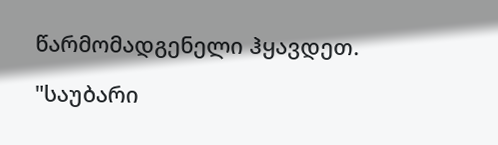წარმომადგენელი ჰყავდეთ.

"საუბარი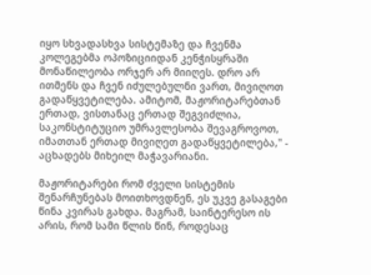იყო სხვადასხვა სისტემაზე და ჩვენმა კოლეგებმა ოპოზიციიდან კენჭისყრაში მონაწილეობა ორჯერ არ მიიღეს. დრო არ ითმენს და ჩვენ იძულებულნი ვართ, მივიღოთ გადაწყვეტილება. ამიტომ, მაჟორიტარებთან ერთად, ვისთანაც ერთად შეგვიძლია, საკონსტიტუციო უმრავლესობა შევაგროვოთ, იმათთან ერთად მივიღეთ გადაწყვეტილება," - აცხადებს მიხეილ მაჭავარიანი.

მაჟორიტარები რომ ძველი სისტემის შენარჩუნებას მოითხოვდნენ, ეს უკვე გასაგები წინა კვირას გახდა. მაგრამ, საინტერესო ის არის, რომ სამი წლის წინ, როდესაც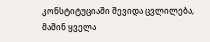კონსტიტუციაში შევიდა ცვლილება, მაშინ ყველა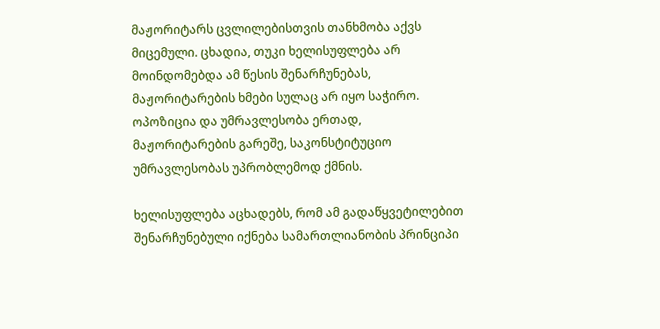მაჟორიტარს ცვლილებისთვის თანხმობა აქვს მიცემული. ცხადია, თუკი ხელისუფლება არ მოინდომებდა ამ წესის შენარჩუნებას, მაჟორიტარების ხმები სულაც არ იყო საჭირო. ოპოზიცია და უმრავლესობა ერთად, მაჟორიტარების გარეშე, საკონსტიტუციო უმრავლესობას უპრობლემოდ ქმნის.

ხელისუფლება აცხადებს, რომ ამ გადაწყვეტილებით შენარჩუნებული იქნება სამართლიანობის პრინციპი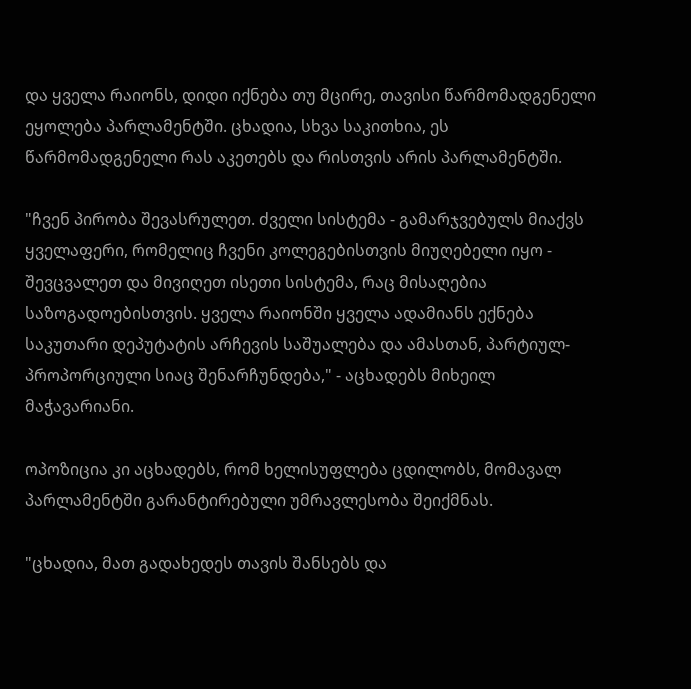და ყველა რაიონს, დიდი იქნება თუ მცირე, თავისი წარმომადგენელი ეყოლება პარლამენტში. ცხადია, სხვა საკითხია, ეს წარმომადგენელი რას აკეთებს და რისთვის არის პარლამენტში.

"ჩვენ პირობა შევასრულეთ. ძველი სისტემა - გამარჯვებულს მიაქვს ყველაფერი, რომელიც ჩვენი კოლეგებისთვის მიუღებელი იყო - შევცვალეთ და მივიღეთ ისეთი სისტემა, რაც მისაღებია საზოგადოებისთვის. ყველა რაიონში ყველა ადამიანს ექნება საკუთარი დეპუტატის არჩევის საშუალება და ამასთან, პარტიულ-პროპორციული სიაც შენარჩუნდება," - აცხადებს მიხეილ მაჭავარიანი.

ოპოზიცია კი აცხადებს, რომ ხელისუფლება ცდილობს, მომავალ პარლამენტში გარანტირებული უმრავლესობა შეიქმნას.

"ცხადია, მათ გადახედეს თავის შანსებს და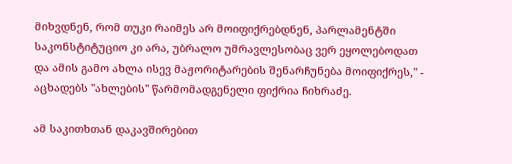მიხვდნენ, რომ თუკი რაიმეს არ მოიფიქრებდნენ, პარლამენტში საკონსტიტუციო კი არა, უბრალო უმრავლესობაც ვერ ეყოლებოდათ და ამის გამო ახლა ისევ მაჟორიტარების შენარჩუნება მოიფიქრეს," - აცხადებს "ახლების" წარმომადგენელი ფიქრია ჩიხრაძე.

ამ საკითხთან დაკავშირებით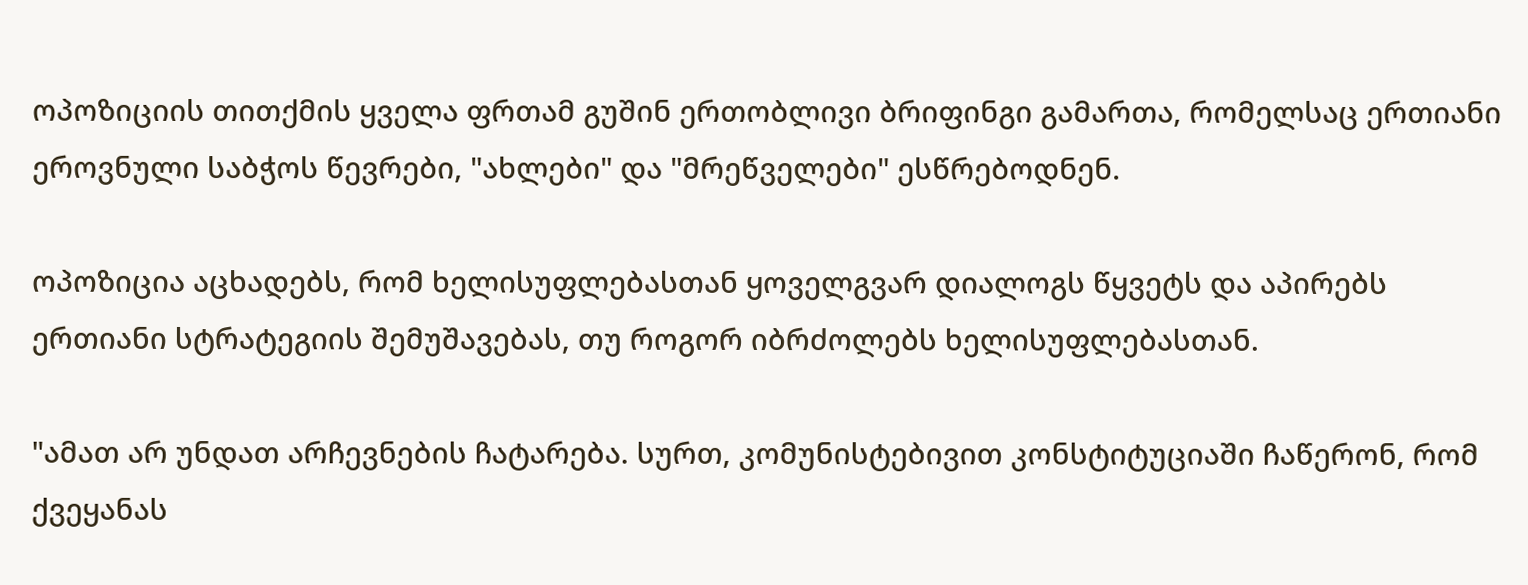ოპოზიციის თითქმის ყველა ფრთამ გუშინ ერთობლივი ბრიფინგი გამართა, რომელსაც ერთიანი ეროვნული საბჭოს წევრები, "ახლები" და "მრეწველები" ესწრებოდნენ.

ოპოზიცია აცხადებს, რომ ხელისუფლებასთან ყოველგვარ დიალოგს წყვეტს და აპირებს ერთიანი სტრატეგიის შემუშავებას, თუ როგორ იბრძოლებს ხელისუფლებასთან.

"ამათ არ უნდათ არჩევნების ჩატარება. სურთ, კომუნისტებივით კონსტიტუციაში ჩაწერონ, რომ ქვეყანას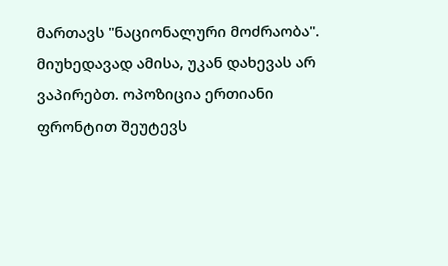მართავს "ნაციონალური მოძრაობა". მიუხედავად ამისა, უკან დახევას არ ვაპირებთ. ოპოზიცია ერთიანი ფრონტით შეუტევს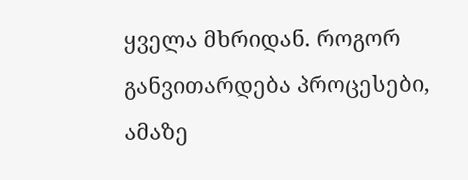ყველა მხრიდან. როგორ განვითარდება პროცესები, ამაზე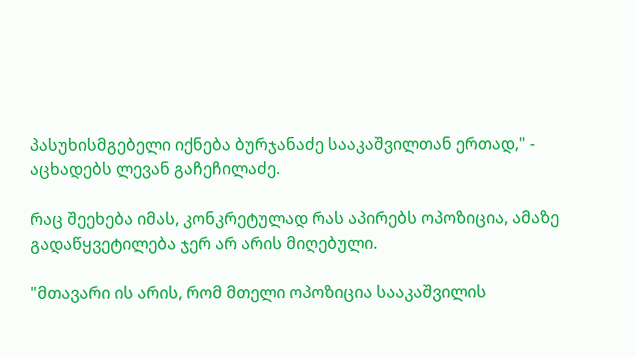პასუხისმგებელი იქნება ბურჯანაძე სააკაშვილთან ერთად," - აცხადებს ლევან გაჩეჩილაძე.

რაც შეეხება იმას, კონკრეტულად რას აპირებს ოპოზიცია, ამაზე გადაწყვეტილება ჯერ არ არის მიღებული.

"მთავარი ის არის, რომ მთელი ოპოზიცია სააკაშვილის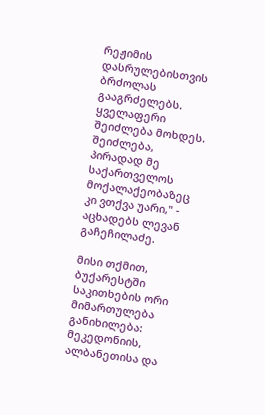რეჟიმის დასრულებისთვის ბრძოლას გააგრძელებს. ყველაფერი შეიძლება მოხდეს. შეიძლება, პირადად მე საქართველოს მოქალაქეობაზეც კი ვთქვა უარი," - აცხადებს ლევან გაჩეჩილაძე.

მისი თქმით, ბუქარესტში საკითხების ორი მიმართულება განიხილება: მეკედონიის, ალბანეთისა და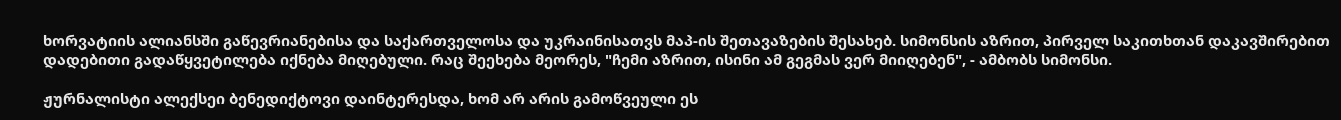ხორვატიის ალიანსში გაწევრიანებისა და საქართველოსა და უკრაინისათვს მაპ-ის შეთავაზების შესახებ. სიმონსის აზრით, პირველ საკითხთან დაკავშირებით დადებითი გადაწყვეტილება იქნება მიღებული. რაც შეეხება მეორეს, "ჩემი აზრით, ისინი ამ გეგმას ვერ მიიღებენ", - ამბობს სიმონსი.

ჟურნალისტი ალექსეი ბენედიქტოვი დაინტერესდა, ხომ არ არის გამოწვეული ეს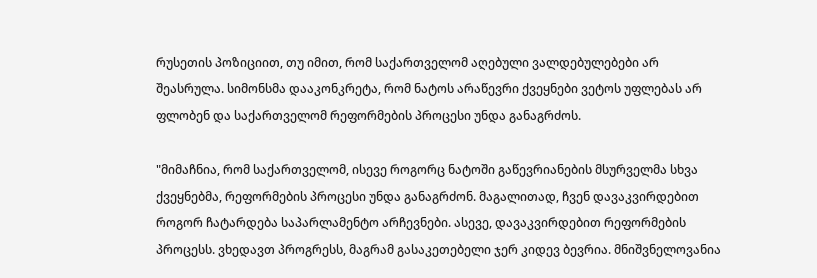რუსეთის პოზიციით, თუ იმით, რომ საქართველომ აღებული ვალდებულებები არ შეასრულა. სიმონსმა დააკონკრეტა, რომ ნატოს არაწევრი ქვეყნები ვეტოს უფლებას არ ფლობენ და საქართველომ რეფორმების პროცესი უნდა განაგრძოს.

"მიმაჩნია, რომ საქართველომ, ისევე როგორც ნატოში გაწევრიანების მსურველმა სხვა ქვეყნებმა, რეფორმების პროცესი უნდა განაგრძონ. მაგალითად, ჩვენ დავაკვირდებით როგორ ჩატარდება საპარლამენტო არჩევნები. ასევე, დავაკვირდებით რეფორმების პროცესს. ვხედავთ პროგრესს, მაგრამ გასაკეთებელი ჯერ კიდევ ბევრია. მნიშვნელოვანია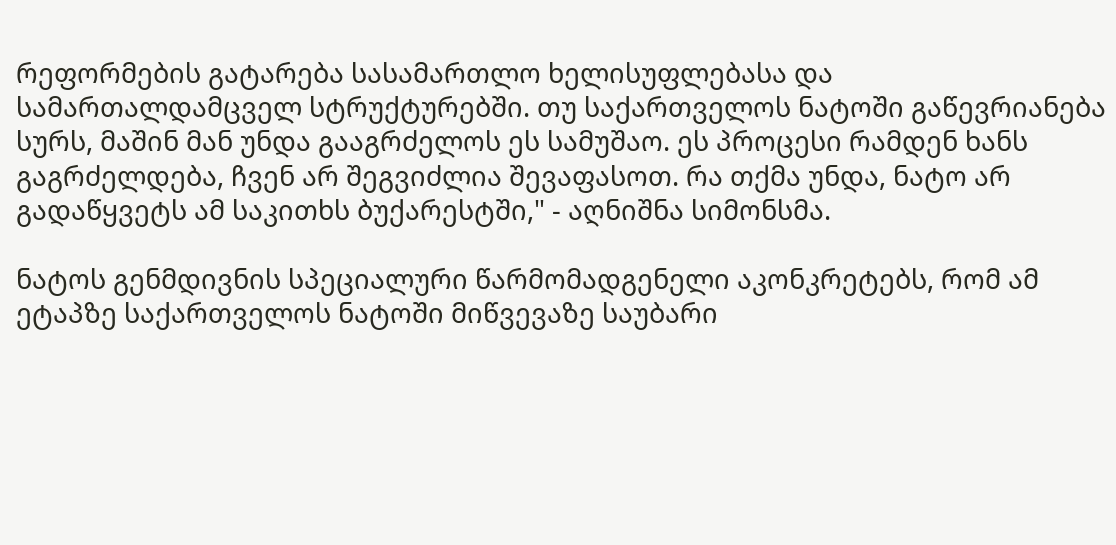რეფორმების გატარება სასამართლო ხელისუფლებასა და სამართალდამცველ სტრუქტურებში. თუ საქართველოს ნატოში გაწევრიანება სურს, მაშინ მან უნდა გააგრძელოს ეს სამუშაო. ეს პროცესი რამდენ ხანს გაგრძელდება, ჩვენ არ შეგვიძლია შევაფასოთ. რა თქმა უნდა, ნატო არ გადაწყვეტს ამ საკითხს ბუქარესტში," - აღნიშნა სიმონსმა.

ნატოს გენმდივნის სპეციალური წარმომადგენელი აკონკრეტებს, რომ ამ ეტაპზე საქართველოს ნატოში მიწვევაზე საუბარი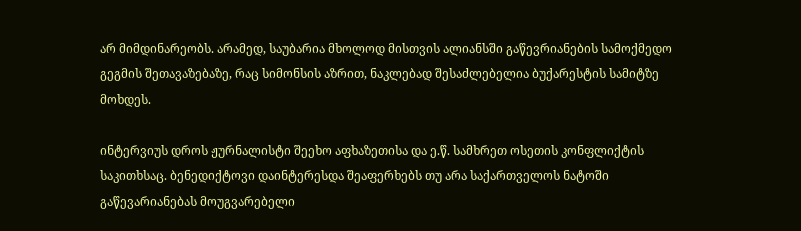არ მიმდინარეობს. არამედ, საუბარია მხოლოდ მისთვის ალიანსში გაწევრიანების სამოქმედო გეგმის შეთავაზებაზე, რაც სიმონსის აზრით, ნაკლებად შესაძლებელია ბუქარესტის სამიტზე მოხდეს.

ინტერვიუს დროს ჟურნალისტი შეეხო აფხაზეთისა და ე.წ. სამხრეთ ოსეთის კონფლიქტის საკითხსაც. ბენედიქტოვი დაინტერესდა შეაფერხებს თუ არა საქართველოს ნატოში გაწევარიანებას მოუგვარებელი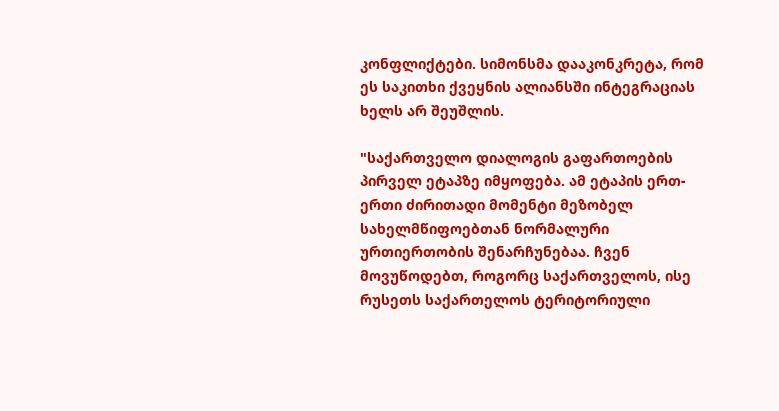კონფლიქტები. სიმონსმა დააკონკრეტა, რომ ეს საკითხი ქვეყნის ალიანსში ინტეგრაციას ხელს არ შეუშლის.

"საქართველო დიალოგის გაფართოების პირველ ეტაპზე იმყოფება. ამ ეტაპის ერთ-ერთი ძირითადი მომენტი მეზობელ სახელმწიფოებთან ნორმალური ურთიერთობის შენარჩუნებაა. ჩვენ მოვუწოდებთ, როგორც საქართველოს, ისე რუსეთს საქართელოს ტერიტორიული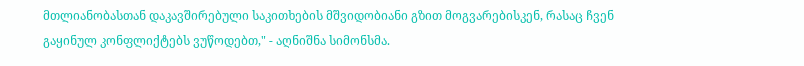მთლიანობასთან დაკავშირებული საკითხების მშვიდობიანი გზით მოგვარებისკენ, რასაც ჩვენ გაყინულ კონფლიქტებს ვუწოდებთ," - აღნიშნა სიმონსმა.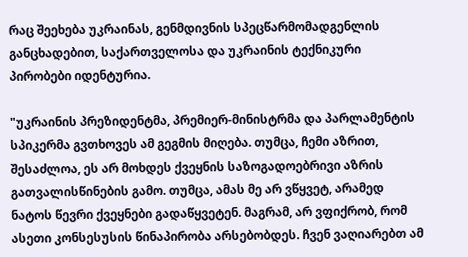რაც შეეხება უკრაინას, გენმდივნის სპეცწარმომადგენლის განცხადებით, საქართველოსა და უკრაინის ტექნიკური პირობები იდენტურია.

"უკრაინის პრეზიდენტმა, პრემიერ-მინისტრმა და პარლამენტის სპიკერმა გვთხოვეს ამ გეგმის მიღება. თუმცა, ჩემი აზრით, შესაძლოა, ეს არ მოხდეს ქვეყნის საზოგადოებრივი აზრის გათვალისწინების გამო. თუმცა, ამას მე არ ვწყვეტ, არამედ ნატოს წევრი ქვეყნები გადაწყვეტენ. მაგრამ, არ ვფიქრობ, რომ ასეთი კონსესუსის წინაპირობა არსებობდეს. ჩვენ ვაღიარებთ ამ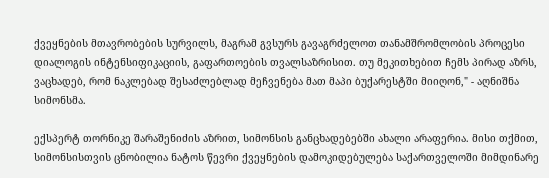ქვეყნების მთავრობების სურვილს, მაგრამ გვსურს გავაგრძელოთ თანამშრომლობის პროცესი დიალოგის ინტენსიფიკაციის, გაფართოების თვალსაზრისით. თუ მეკითხებით ჩემს პირად აზრს, ვაცხადებ, რომ ნაკლებად შესაძლებლად მეჩვენება მათ მაპი ბუქარესტში მიიღონ," - აღნიშნა სიმონსმა.

ექსპერტ თორნიკე შარაშენიძის აზრით, სიმონსის განცხადებებში ახალი არაფერია. მისი თქმით, სიმონსისთვის ცნობილია ნატოს წევრი ქვეყნების დამოკიდებულება საქართველოში მიმდინარე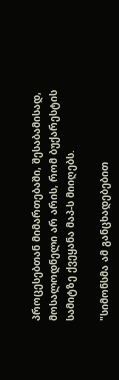პროცესებთან მიმართებაში, შესაბამისად, მოსალოდნელი არ არის, რომ ბუქარესტის სამიტზე ქვეყანა მაპ-ს მიიღებს.

"სიმონსმა ამ განცხადებებით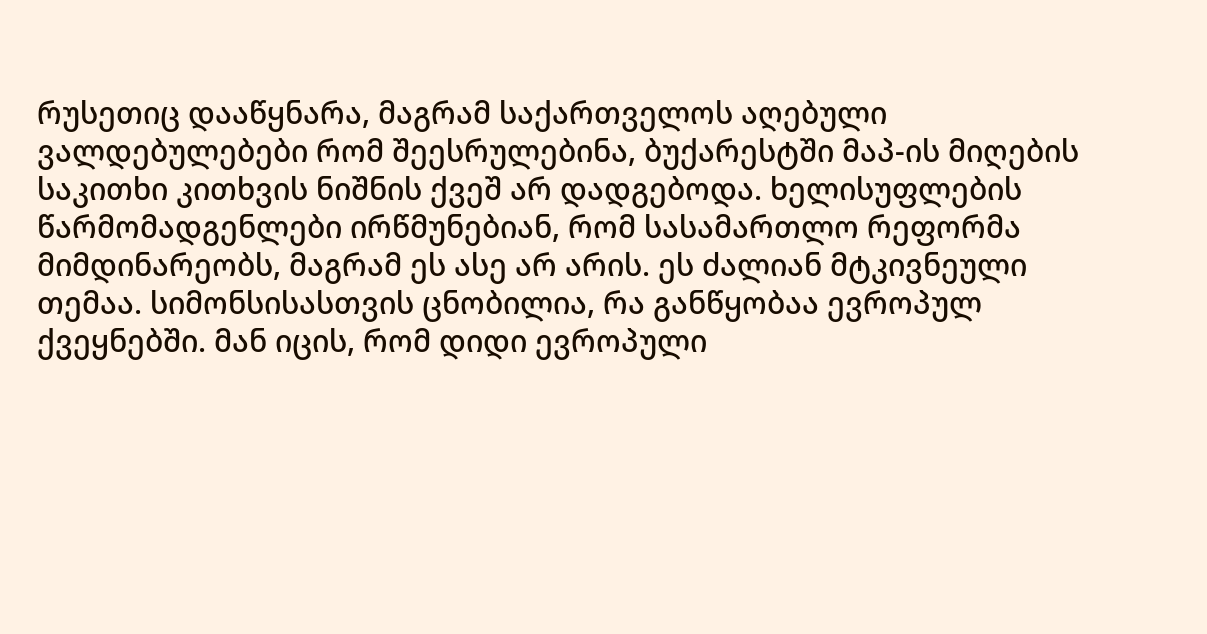რუსეთიც დააწყნარა, მაგრამ საქართველოს აღებული ვალდებულებები რომ შეესრულებინა, ბუქარესტში მაპ-ის მიღების საკითხი კითხვის ნიშნის ქვეშ არ დადგებოდა. ხელისუფლების წარმომადგენლები ირწმუნებიან, რომ სასამართლო რეფორმა მიმდინარეობს, მაგრამ ეს ასე არ არის. ეს ძალიან მტკივნეული თემაა. სიმონსისასთვის ცნობილია, რა განწყობაა ევროპულ ქვეყნებში. მან იცის, რომ დიდი ევროპული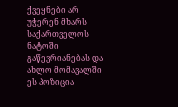ქვეყნები არ უჭერენ მხარს საქართველოს ნატოში გაწევრიანებას და ახლო მომავალში ეს პოზიცია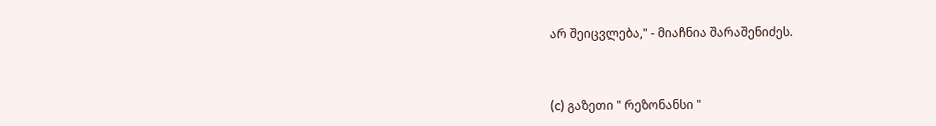არ შეიცვლება," - მიაჩნია შარაშენიძეს.



(c) გაზეთი " რეზონანსი "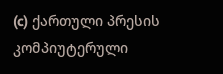(c) ქართული პრესის კომპიუტერული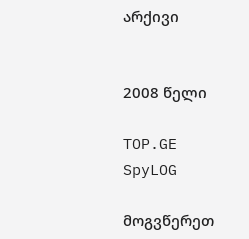არქივი


2008 წელი

TOP.GE
SpyLOG

მოგვწერეთ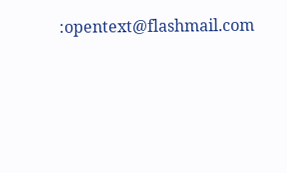:opentext@flashmail.com